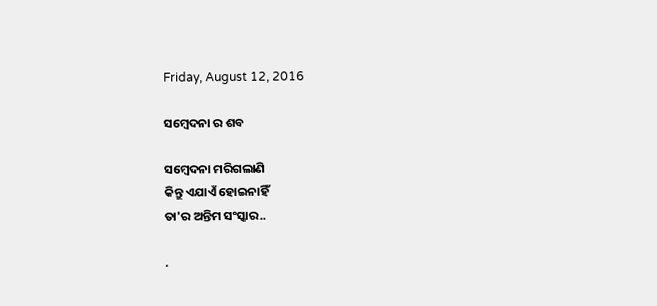Friday, August 12, 2016

ସମ୍ବେଦନା ର ଶବ

ସମ୍ବେଦନା ମରିଗଲାଣି
କିନ୍ତୁ ଏଯାଏଁ ହୋଇନାହିଁ
ତା'ର ଅନ୍ତିମ ସଂସ୍କାର..

.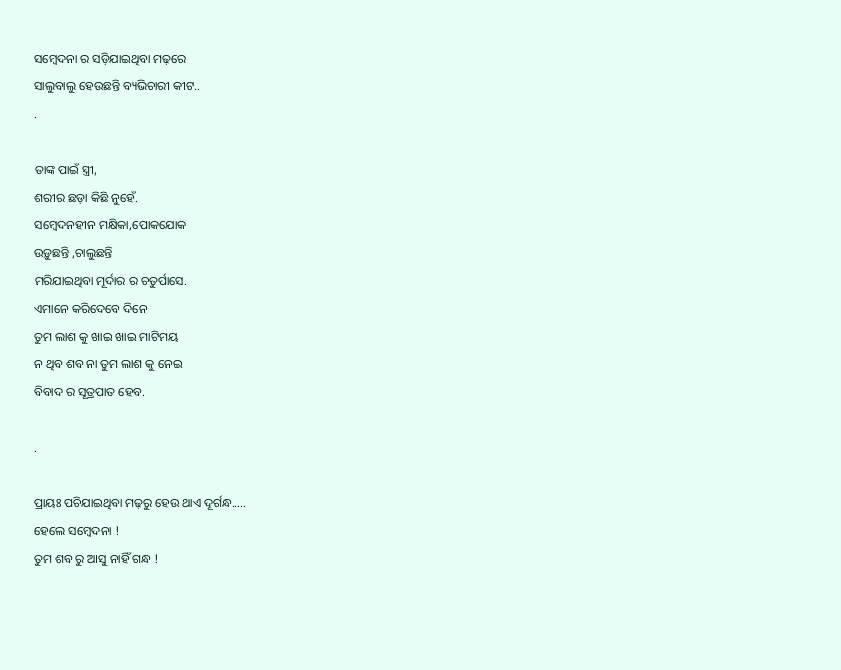ସମ୍ବେଦନା ର ସଡ଼ିଯାଇଥିବା ମଢ଼ରେ
ସାଲୁବାଲୁ ହେଉଛନ୍ତି ବ୍ୟଭିଚାରୀ କୀଟ..
.

ତାଙ୍କ ପାଇଁ ସ୍ତ୍ରୀ,
ଶରୀର ଛଡ଼ା କିଛି ନୁହେଁ.
ସମ୍ବେଦନହୀନ ମକ୍ଷିକା,ପୋକଯୋକ
ଉଡ଼ୁଛନ୍ତି ,ଚାଲୁଛନ୍ତି
ମରିଯାଇଥିବା ମୂର୍ଦାର ର ଚତୁର୍ପାସେ.
ଏମାନେ କରିଦେବେ ଦିନେ
ତୁମ ଲାଶ କୁ ଖାଇ ଖାଇ ମାଟିମୟ
ନ ଥିବ ଶବ ନା ତୁମ ଲାଶ କୁ ନେଇ
ବିବାଦ ର ସୂତ୍ରପାତ ହେବ.

.

ପ୍ରାୟଃ ପଚିଯାଇଥିବା ମଢ଼ରୁ ହେଉ ଥାଏ ଦୂର୍ଗନ୍ଧ.....
ହେଲେ ସମ୍ବେଦନା !
ତୁମ ଶବ ରୁ ଆସୁ ନାହିଁ ଗନ୍ଧ !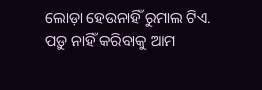ଲୋଡ଼ା ହେଉନାହିଁ ରୁମାଲ ଟିଏ.
ପଡ଼ୁ ନାହିଁ କରିବାକୁ ଆମ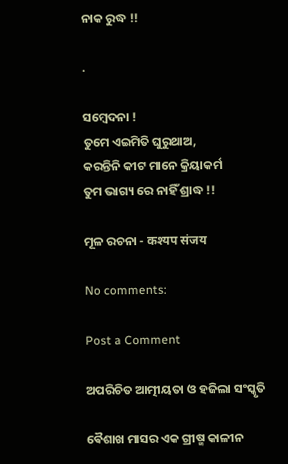ନାକ ରୁଦ୍ଧ !!

.

ସମ୍ବେଦନା !
ତୁମେ ଏଇମିତି ଘୁରୁଥାଅ,
କରନ୍ତିନି କୀଟ ମାନେ କ୍ରିୟାକର୍ମ
ତୁମ ଭାଗ୍ୟ ରେ ନାହିଁ ଶ୍ରାଦ୍ଧ !!

ମୂଳ ରଚନା - कश्यप संजय

No comments:

Post a Comment

ଅପରିଚିତ ଆତ୍ମୀୟତା ଓ ହଜିଲା ସଂସ୍କୃତି

ଵୈଶାଖ ମାସର ଏକ ଗ୍ରୀଷ୍ମ କାଳୀନ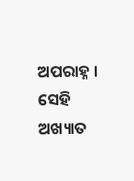ଅପରାହ୍ନ । ସେହି ଅଖ୍ୟାତ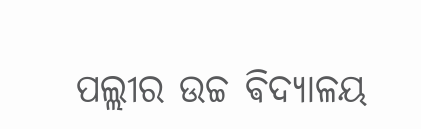ପଲ୍ଲୀର ଉଚ୍ଚ ଵିଦ୍ୟାଳୟ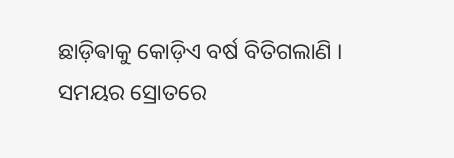ଛାଡ଼ିଵାକୁ କୋଡ଼ିଏ ବର୍ଷ ବିତିଗଲାଣି । ସମୟର ସ୍ରୋତରେ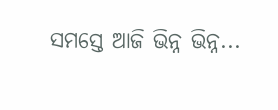ସମସ୍ତେ ଆଜି ଭିନ୍ନ ଭିନ୍ନ...